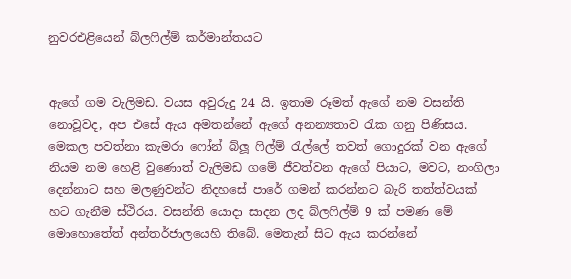නුවරඑළියෙන් බ්ලෆිල්ම් කර්මාන්තයට


ඇගේ ගම වැලිමඩ. වයස අවුරුදු 24 යි. ඉතාම රූමත් ඇගේ නම වසන්ති නොවූවද, අප එසේ ඇය අමතන්නේ ඇගේ අනන්‍යතාව රැක ගනු පිණිසය. මෙකල පවත්නා කැමරා ෆෝන් බ්ලූ ෆිල්ම් රැල්ලේ තවත් ගොදුරක්‌ වන ඇගේ නියම නම හෙළි වුණොත් වැලිමඩ ගමේ ජීවත්වන ඇගේ පියාට, මවට, නංගිලා දෙන්නාට සහ මලණුවන්ට නිදහසේ පාරේ ගමන් කරන්නට බැරි තත්ත්වයක්‌ හට ගැනීම ස්‌ථිරය. වසන්ති යොදා සාදන ලද බ්ලෆිල්ම් 9 ක්‌ පමණ මේ මොහොතේත් අන්තර්ජාලයෙහි තිබේ. මෙතැන් සිට ඇය කරන්නේ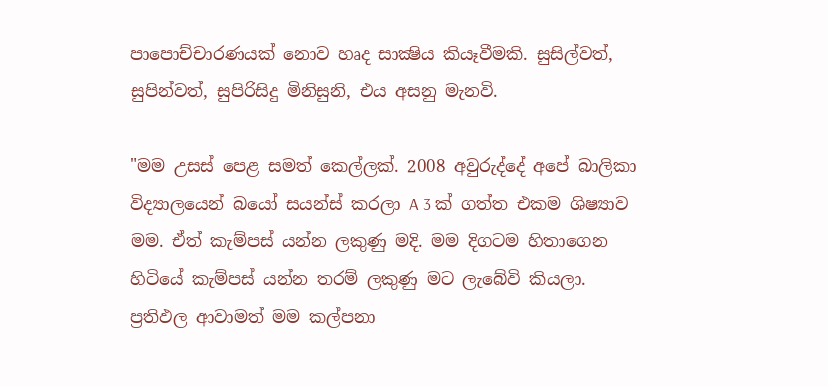පාපොච්චාරණයක්‌ නොව හෘද සාක්‍ෂිය කියෑවීමකි. සුසිල්වත්, සුපින්වත්, සුපිරිසිදු මිනිසුනි, එය අසනු මැනවි.

"මම උසස්‌ පෙළ සමත් කෙල්ලක්‌. 2008 අවුරුද්දේ අපේ බාලිකා විද්‍යාලයෙන් බයෝ සයන්ස්‌ කරලා A 3 ක්‌ ගත්ත එකම ශිෂ්‍යාව මම. ඒත් කැම්පස්‌ යන්න ලකුණු මදි. මම දිගටම හිතාගෙන හිටියේ කැම්පස්‌ යන්න තරම් ලකුණු මට ලැබේවි කියලා. ප්‍රතිඵල ආවාමත් මම කල්පනා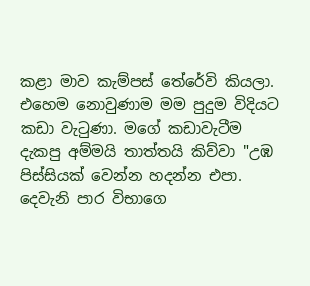කළා මාව කැම්පස්‌ තේරේවි කියලා. එහෙම නොවුණාම මම පුදුම විදියට කඩා වැටුණා. මගේ කඩාවැටීම දැකපු අම්මයි තාත්තයි කිව්වා "උඹ පිස්‌සියක්‌ වෙන්න හදන්න එපා. දෙවැනි පාර විභාගෙ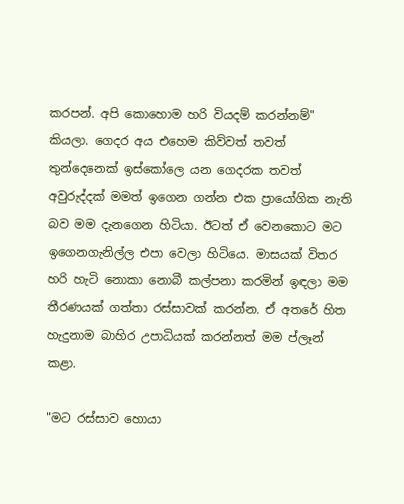කරපන්. අපි කොහොම හරි වියදම් කරන්නම්" කියලා. ගෙදර අය එහෙම කිව්වත් තවත් තුන්දෙනෙක්‌ ඉස්‌කෝලෙ යන ගෙදරක තවත් අවුරුද්දක්‌ මමත් ඉගෙන ගන්න එක ප්‍රායෝගික නැති බව මම දැනගෙන හිටියා. ඊටත් ඒ වෙනකොට මට ඉගෙනගැනිල්ල එපා වෙලා හිටියෙ. මාසයක්‌ විතර හරි හැටි නොකා නොබී කල්පනා කරමින් ඉඳලා මම තීරණයක්‌ ගත්තා රස්‌සාවක්‌ කරන්න. ඒ අතරේ හිත හැදුනාම බාහිර උපාධියක්‌ කරන්නත් මම ප්ලෑන් කළා.

"මට රස්‌සාව හොයා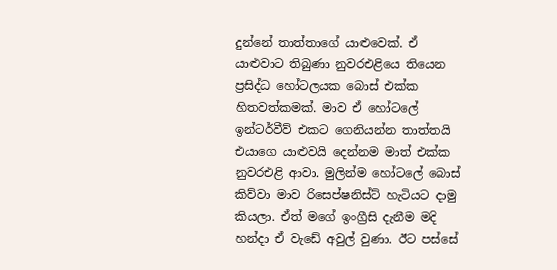දුන්නේ තාත්තාගේ යාළුවෙක්‌. ඒ යාළුවාට තිබුණා නුවරඑළියෙ තියෙන ප්‍රසිද්ධ හෝටලයක බොස්‌ එක්‌ක හිතවත්කමක්‌. මාව ඒ හෝටලේ ඉන්ටර්වීව් එකට ගෙනියන්න තාත්තයි එයාගෙ යාළුවයි දෙන්නම මාත් එක්‌ක නුවරඑළි ආවා. මුලින්ම හෝටලේ බොස්‌ කිව්වා මාව රිසෙප්ෂනිස්‌ට්‌ හැටියට දාමු කියලා. ඒත් මගේ ඉංග්‍රීසි දැනීම මදි හන්දා ඒ වැඩේ අවුල් වුණා. ඊට පස්‌සේ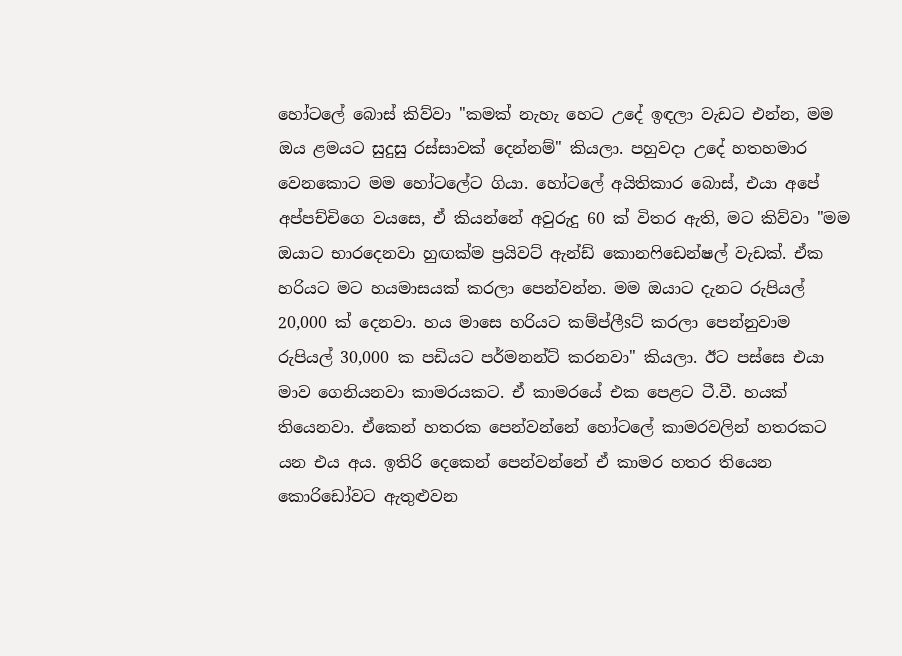හෝටලේ බොස්‌ කිව්වා "කමක්‌ නැහැ හෙට උදේ ඉඳලා වැඩට එන්න, මම ඔය ළමයට සුදුසු රස්‌සාවක්‌ දෙන්නම්" කියලා. පහුවදා උදේ හතහමාර වෙනකොට මම හෝටලේට ගියා. හෝටලේ අයිතිකාර බොස්‌, එයා අපේ අප්පච්චිගෙ වයසෙ, ඒ කියන්නේ අවුරුදු 60 ක්‌ විතර ඇති, මට කිව්වා "මම ඔයාට භාරදෙනවා හුඟක්‌ම ප්‍රයිවට්‌ ඇන්ඩ් කොනෆිඩෙන්ෂල් වැඩක්‌. ඒක හරියට මට හයමාසයක්‌ කරලා පෙන්වන්න. මම ඔයාට දැනට රුපියල් 20,000 ක්‌ දෙනවා. හය මාසෙ හරියට කම්ප්ලීsට්‌ කරලා පෙන්නුවාම රුපියල් 30,000 ක පඩියට පර්මනන්ට්‌ කරනවා" කියලා. ඊට පස්‌සෙ එයා මාව ගෙනියනවා කාමරයකට. ඒ කාමරයේ එක පෙළට ටී.වී. හයක්‌ තියෙනවා. ඒකෙන් හතරක පෙන්වන්නේ හෝටලේ කාමරවලින් හතරකට යන එය අය. ඉතිරි දෙකෙන් පෙන්වන්නේ ඒ කාමර හතර තියෙන කොරිඩෝවට ඇතුළුවන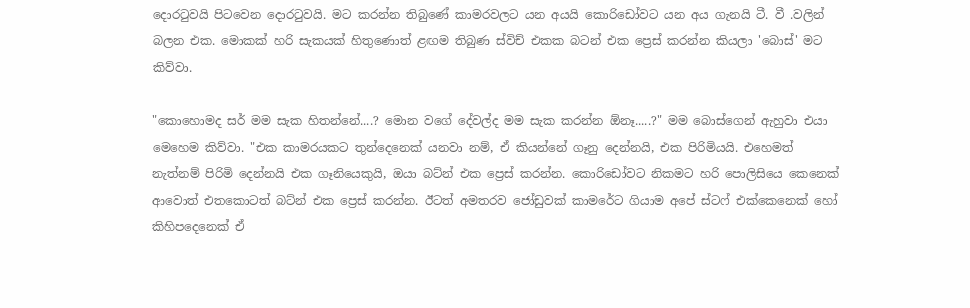දොරටුවයි පිටවෙන දොරටුවයි. මට කරන්න තිබුණේ කාමරවලට යන අයයි කොරිඩෝවට යන අය ගැනයි ටී. වී .වලින් බලන එක. මොකක්‌ හරි සැකයක්‌ හිතුණොත් ළඟම තිබුණ ස්‌විච් එකක බටන් එක ප්‍රෙස්‌ කරන්න කියලා 'බොස්‌' මට කිව්වා.

"කොහොමද සර් මම සැක හිතන්නේ....? මොන වගේ දේවල්ද මම සැක කරන්න ඕනෑ.....?" මම බොස්‌ගෙන් ඇහුවා එයා මෙහෙම කිව්වා. "එක කාමරයකට තුන්දෙනෙක්‌ යනවා නම්, ඒ කියන්නේ ගෑනු දෙන්නයි, එක පිරිමියයි. එහෙමත් නැත්නම් පිරිමි දෙන්නයි එක ගෑනියෙකුයි, ඔයා බට්‌න් එක ප්‍රෙස්‌ කරන්න. කොරිඩෝවට නිකමට හරි පොලිසියෙ කෙනෙක්‌ ආවොත් එතකොටත් බට්‌න් එක ප්‍රෙස්‌ කරන්න. ඊටත් අමතරව ජෝඩුවක්‌ කාමරේට ගියාම අපේ ස්‌ටෆ් එක්‌කෙනෙක්‌ හෝ කිහිපදෙනෙක්‌ ඒ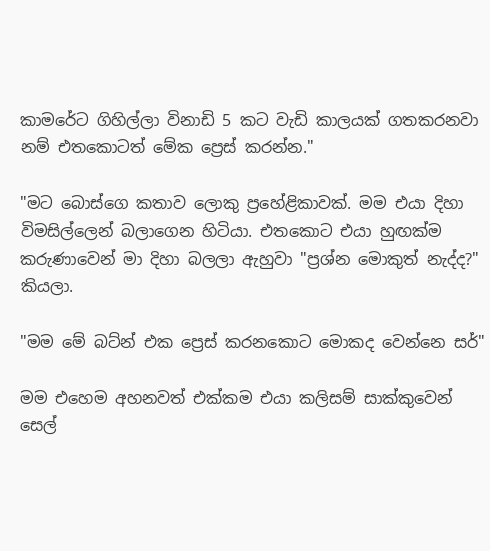කාමරේට ගිහිල්ලා විනාඩි 5 කට වැඩි කාලයක්‌ ගතකරනවා නම් එතකොටත් මේක ප්‍රෙස්‌ කරන්න."

"මට බොස්‌ගෙ කතාව ලොකු ප්‍රහේළිකාවක්‌. මම එයා දිහා විමසිල්ලෙන් බලාගෙන හිටියා. එතකොට එයා හුඟක්‌ම කරුණාවෙන් මා දිහා බලලා ඇහුවා "ප්‍රශ්න මොකුත් නැද්ද?" කියලා.

"මම මේ බට්‌න් එක ප්‍රෙස්‌ කරනකොට මොකද වෙන්නෙ සර්"

මම එහෙම අහනවත් එක්‌කම එයා කලිසම් සාක්‌කුවෙන් සෙල්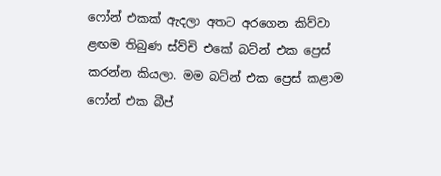ෆෝන් එකක්‌ ඇදලා අතට අරගෙන කිව්වා ළඟම තිබුණ ස්‌ව්චි එකේ බට්‌න් එක ප්‍රෙස්‌ කරන්න කියලා. මම බට්‌න් එක ප්‍රෙස්‌ කළාම ෆෝන් එක බීප්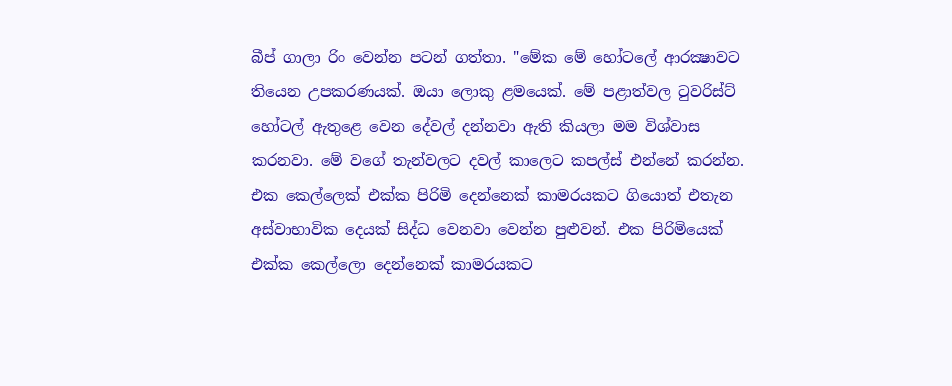බීප් ගාලා රිං වෙන්න පටන් ගත්තා. "මේක මේ හෝටලේ ආරක්‍ෂාවට තියෙන උපකරණයක්‌. ඔයා ලොකු ළමයෙක්‌. මේ පළාත්වල ටුවරිස්‌ට්‌ හෝටල් ඇතුළෙ වෙන දේවල් දන්නවා ඇති කියලා මම විශ්වාස කරනවා. මේ වගේ තැන්වලට දවල් කාලෙට කපල්ස්‌ එන්නේ කරන්න. එක කෙල්ලෙක්‌ එක්‌ක පිරිමි දෙන්නෙක්‌ කාමරයකට ගියොත් එතැන අස්‌වාභාවික දෙයක්‌ සිද්ධ වෙනවා වෙන්න පුළුවන්. එක පිරිමියෙක්‌ එක්‌ක කෙල්ලො දෙන්නෙක්‌ කාමරයකට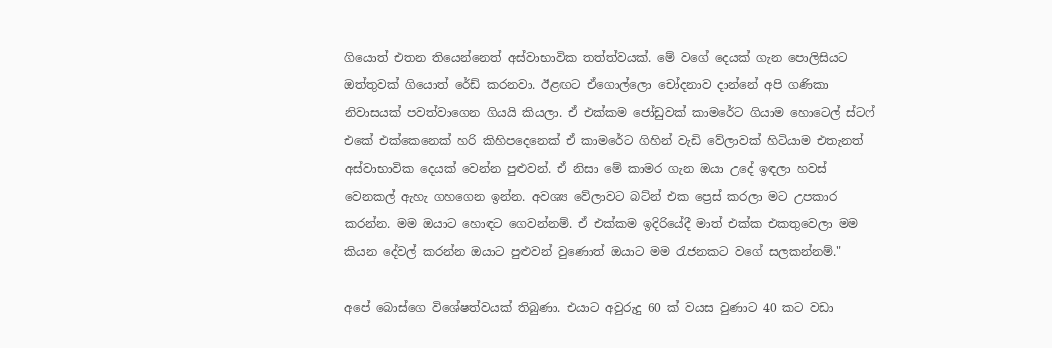ගියොත් එතන තියෙන්නෙත් අස්‌වාභාවික තත්ත්වයක්‌. මේ වගේ දෙයක්‌ ගැන පොලිසියට ඔත්තුවක්‌ ගියොත් රේඩ් කරනවා. ඊළඟට ඒගොල්ලො චෝදනාව දාන්නේ අපි ගණිකා නිවාසයක්‌ පවත්වාගෙන ගියයි කියලා. ඒ එක්‌කම ජෝඩුවක්‌ කාමරේට ගියාම හොටෙල් ස්‌ටෆ් එකේ එක්‌කෙනෙක්‌ හරි කිහිපදෙනෙක්‌ ඒ කාමරේට ගිහින් වැඩි වේලාවක්‌ හිටියාම එතැනත් අස්‌වාභාවික දෙයක්‌ වෙන්න පුළුවන්. ඒ නිසා මේ කාමර ගැන ඔයා උදේ ඉඳලා හවස්‌ වෙනකල් ඇහැ ගහගෙන ඉන්න. අවශ්‍ය වේලාවට බට්‌න් එක ප්‍රෙස්‌ කරලා මට උපකාර කරන්න. මම ඔයාට හොඳට ගෙවන්නම්. ඒ එක්‌කම ඉදිරියේදී මාත් එක්‌ක එකතුවෙලා මම කියන දේවල් කරන්න ඔයාට පුළුවන් වුණොත් ඔයාට මම රැජනකට වගේ සලකන්නම්."

අපේ බොස්‌ගෙ විශේෂත්වයක්‌ තිබුණා. එයාට අවුරුදු 60 ක්‌ වයස වුණාට 40 කට වඩා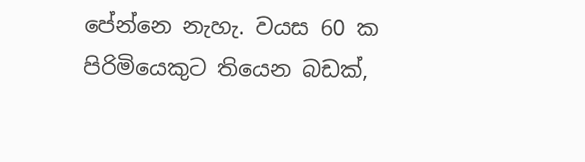පේන්නෙ නැහැ. වයස 60 ක පිරිමියෙකුට තියෙන බඩක්‌,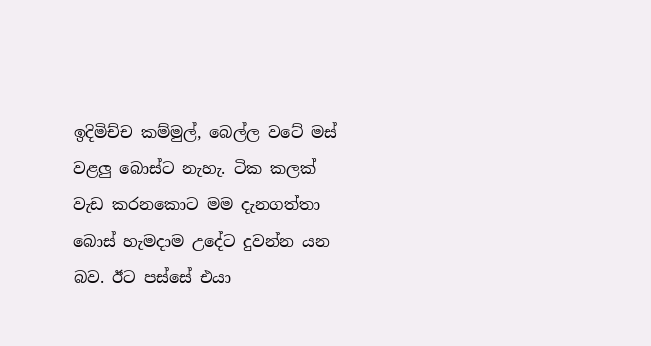ඉදිමිච්ච කම්මුල්, බෙල්ල වටේ මස්‌ වළලු බොස්‌ට නැහැ. ටික කලක්‌ වැඩ කරනකොට මම දැනගත්තා බොස්‌ හැමදාම උදේට දුවන්න යන බව. ඊට පස්‌සේ එයා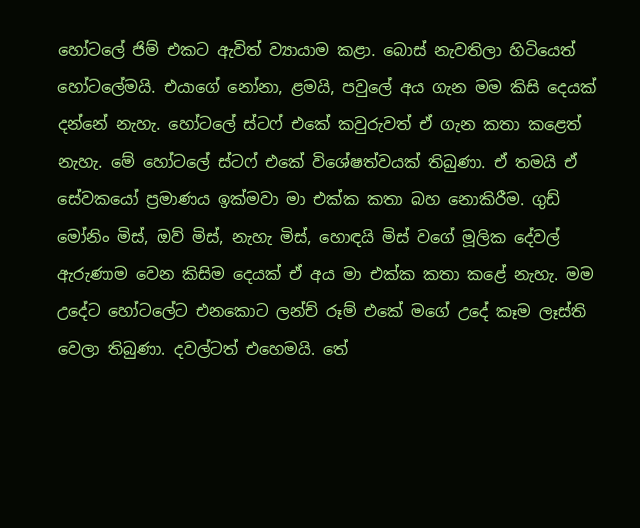හෝටලේ ජිම් එකට ඇවිත් ව්‍යායාම කළා. බොස්‌ නැවතිලා හිටියෙත් හෝටලේමයි. එයාගේ නෝනා, ළමයි, පවුලේ අය ගැන මම කිසි දෙයක්‌ දන්නේ නැහැ. හෝටලේ ස්‌ටෆ් එකේ කවුරුවත් ඒ ගැන කතා කළෙත් නැහැ. මේ හෝටලේ ස්‌ටෆ් එකේ විශේෂත්වයක්‌ තිබුණා. ඒ තමයි ඒ සේවකයෝ ප්‍රමාණය ඉක්‌මවා මා එක්‌ක කතා බහ නොකිරීම. ගුඩ් මෝනිං මිස්‌, ඔව් මිස්‌, නැහැ මිස්‌, හොඳයි මිස්‌ වගේ මූලික දේවල් ඇරුණාම වෙන කිසිම දෙයක්‌ ඒ අය මා එක්‌ක කතා කළේ නැහැ. මම උදේට හෝටලේට එනකොට ලන්ච් රූම් එකේ මගේ උදේ කෑම ලෑස්‌ති වෙලා තිබුණා. දවල්ටත් එහෙමයි. තේ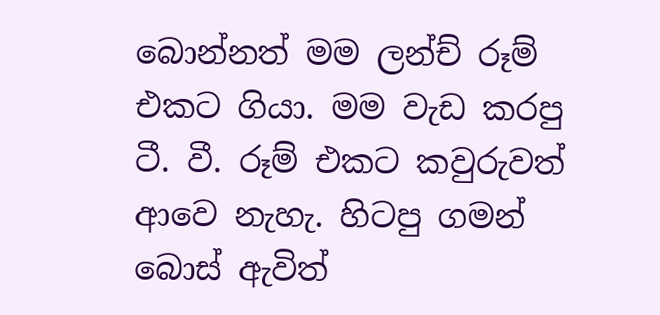බොන්නත් මම ලන්ච් රූම් එකට ගියා. මම වැඩ කරපු ටී. වී. රූම් එකට කවුරුවත් ආවෙ නැහැ. හිටපු ගමන් බොස්‌ ඇවිත්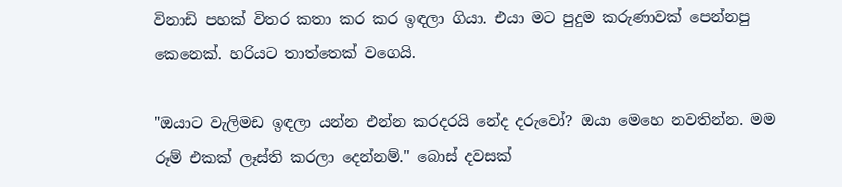විනාඩි පහක්‌ විතර කතා කර කර ඉඳලා ගියා. එයා මට පුදුම කරුණාවක්‌ පෙන්නපු කෙනෙක්‌. හරියට තාත්තෙක්‌ වගෙයි.

"ඔයාට වැලිමඩ ඉඳලා යන්න එන්න කරදරයි නේද දරුවෝ? ඔයා මෙහෙ නවතින්න. මම රූම් එකක්‌ ලෑස්‌ති කරලා දෙන්නම්." බොස්‌ දවසක්‌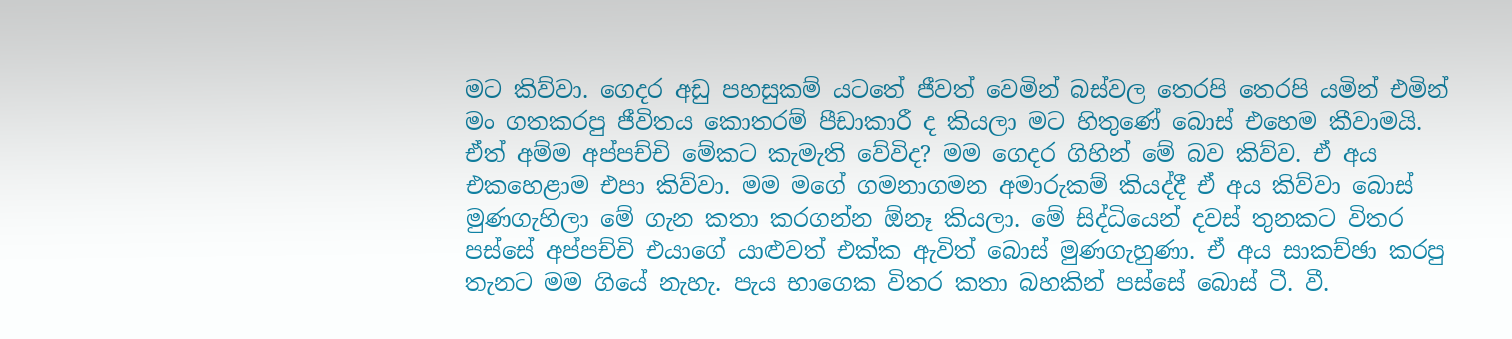මට කිව්වා. ගෙදර අඩු පහසුකම් යටතේ ජීවත් වෙමින් බස්‌වල තෙරපි තෙරපි යමින් එමින් මං ගතකරපු ජීවිතය කොතරම් පීඩාකාරී ද කියලා මට හිතුණේ බොස්‌ එහෙම කීවාමයි. ඒත් අම්ම අප්පච්චි මේකට කැමැති වේවිද? මම ගෙදර ගිහින් මේ බව කිව්ව. ඒ අය එකහෙළාම එපා කිව්වා. මම මගේ ගමනාගමන අමාරුකම් කියද්දී ඒ අය කිව්වා බොස්‌ මුණගැහිලා මේ ගැන කතා කරගන්න ඕනෑ කියලා. මේ සිද්ධියෙන් දවස්‌ තුනකට විතර පස්‌සේ අප්පච්චි එයාගේ යාළුවත් එක්‌ක ඇවිත් බොස්‌ මුණගැහුණා. ඒ අය සාකච්ඡා කරපු තැනට මම ගියේ නැහැ. පැය භාගෙක විතර කතා බහකින් පස්‌සේ බොස්‌ ටී. වී.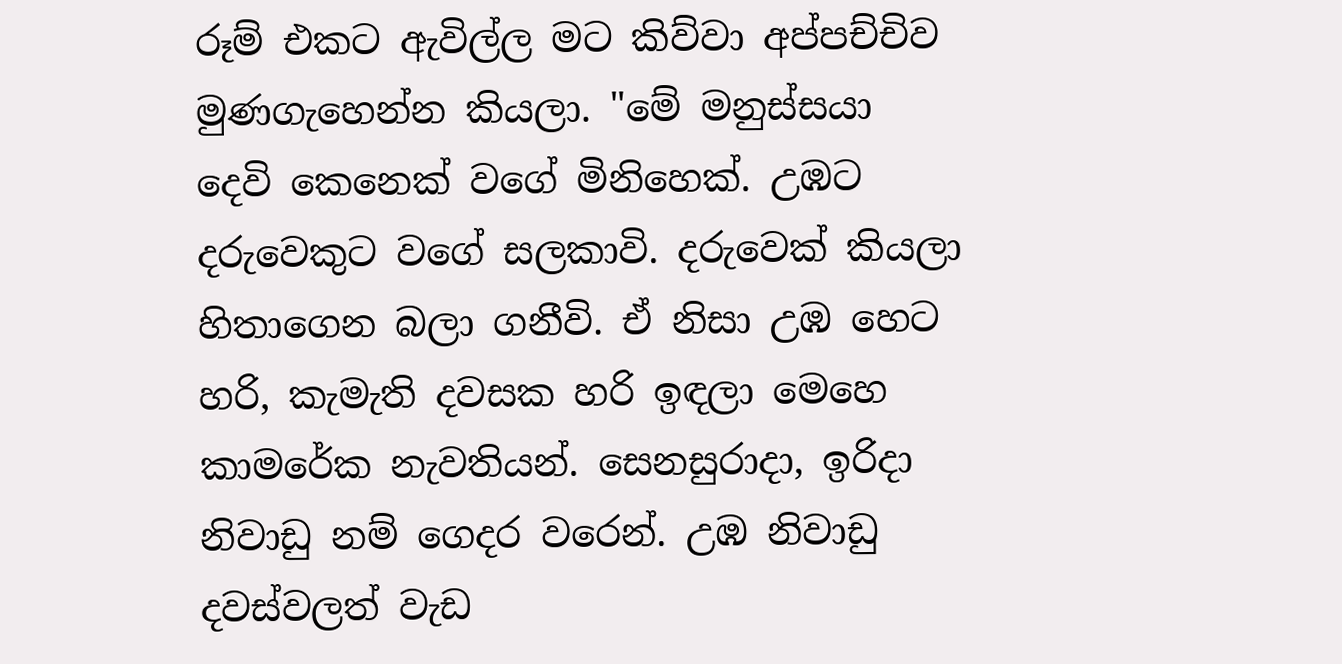රූම් එකට ඇවිල්ල මට කිව්වා අප්පච්චිව මුණගැහෙන්න කියලා. "මේ මනුස්‌සයා දෙවි කෙනෙක්‌ වගේ මිනිහෙක්‌. උඹට දරුවෙකුට වගේ සලකාවි. දරුවෙක්‌ කියලා හිතාගෙන බලා ගනීවි. ඒ නිසා උඹ හෙට හරි, කැමැති දවසක හරි ඉඳලා මෙහෙ කාමරේක නැවතියන්. සෙනසුරාදා, ඉරිදා නිවාඩු නම් ගෙදර වරෙන්. උඹ නිවාඩු දවස්‌වලත් වැඩ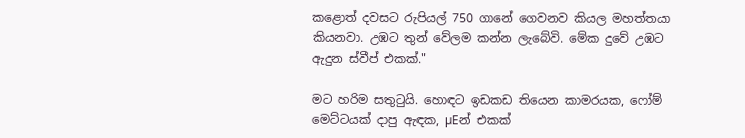කළොත් දවසට රුපියල් 750 ගානේ ගෙවනව කියල මහත්තයා කියනවා. උඹට තුන් වේලම කන්න ලැබේවි. මේක දුවේ උඹට ඇදුන ස්‌වීප් එකක්‌."

මට හරිම සතුටුයි. හොඳට ඉඩකඩ තියෙන කාමරයක, ෆෝම් මෙට්‌ටයක්‌ දාපු ඇඳක, µEන් එකක්‌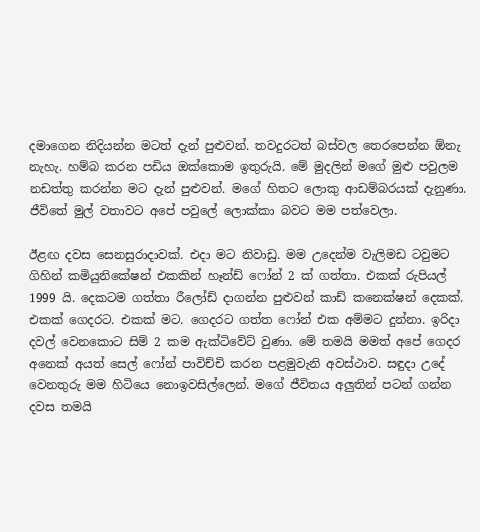දමාගෙන නිදියන්න මටත් දැන් පුළුවන්. තවදුරටත් බස්‌වල තෙරපෙන්න ඕනැ නැහැ. හම්බ කරන පඩිය ඔක්‌කොම ඉතුරුයි. මේ මුදලින් මගේ මුළු පවුලම නඩත්තු කරන්න මට දැන් පුළුවන්. මගේ හිතට ලොකු ආඩම්බරයක්‌ දැනුණා. ජීවිතේ මුල් වතාවට අපේ පවුලේ ලොක්‌කා බවට මම පත්වෙලා.

ඊළඟ දවස සෙනසුරාදාවක්‌. එදා මට නිවාඩු. මම උදෙන්ම වැලිමඩ ටවුමට ගිහින් කමියුනිකේෂන් එකකින් හෑන්ඩ් ෆෝන් 2 ක්‌ ගත්තා. එකක්‌ රුපියල් 1999 යි. දෙකටම ගත්තා රීලෝඩ් දාගන්න පුළුවන් කාඩ් කනෙක්‌ෂන් දෙකක්‌. එකක්‌ ගෙදරට. එකක්‌ මට. ගෙදරට ගත්ත ෆෝන් එක අම්මට දුන්නා. ඉරිදා දවල් වෙනකොට සිම් 2 කම ඇක්‌ටිවේට්‌ වුණා. මේ තමයි මමත් අපේ ගෙදර අනෙක්‌ අයත් සෙල් ෆෝන් පාවිච්චි කරන පළමුවැනි අවස්‌ථාව. සඳුදා උදේ වෙනතුරු මම හිටියෙ නොඉවසිල්ලෙන්. මගේ ජීවිතය අලුතින් පටන් ගන්න දවස තමයි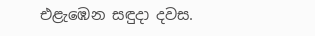එළැඹෙන සඳුදා දවස.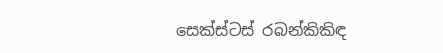සෙක්‌ස්‌ටස්‌ රබන්කිකිඳ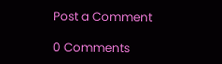Post a Comment

0 Comments